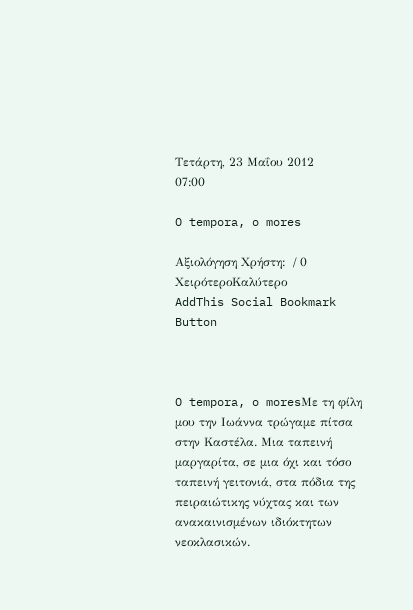Τετάρτη, 23 Μαΐου 2012     07:00

O tempora, o mores

Αξιολόγηση Χρήστη:  / 0
ΧειρότεροΚαλύτερο
AddThis Social Bookmark Button



O tempora, o moresΜε τη φίλη μου την Ιωάννα τρώγαμε πίτσα στην Καστέλα. Μια ταπεινή μαργαρίτα, σε μια όχι και τόσο ταπεινή γειτονιά, στα πόδια της πειραιώτικης νύχτας και των ανακαινισμένων ιδιόκτητων νεοκλασικών.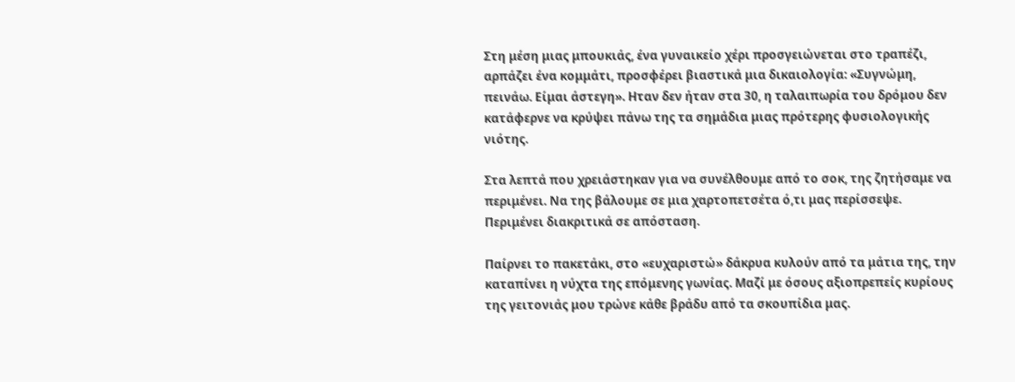Στη μέση μιας μπουκιάς, ένα γυναικείο χέρι προσγειώνεται στο τραπέζι, αρπάζει ένα κομμάτι, προσφέρει βιαστικά μια δικαιολογία: «Συγνώμη, πεινάω. Είμαι άστεγη». Ηταν δεν ήταν στα 30, η ταλαιπωρία του δρόμου δεν κατάφερνε να κρύψει πάνω της τα σημάδια μιας πρότερης φυσιολογικής νιότης.

Στα λεπτά που χρειάστηκαν για να συνέλθουμε από το σοκ, της ζητήσαμε να περιμένει. Να της βάλουμε σε μια χαρτοπετσέτα ό,τι μας περίσσεψε. Περιμένει διακριτικά σε απόσταση.

Παίρνει το πακετάκι, στο «ευχαριστώ» δάκρυα κυλούν από τα μάτια της, την καταπίνει η νύχτα της επόμενης γωνίας. Μαζί με όσους αξιοπρεπείς κυρίους της γειτονιάς μου τρώνε κάθε βράδυ από τα σκουπίδια μας.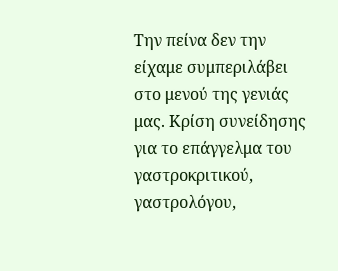Την πείνα δεν την είχαμε συμπεριλάβει στο μενού της γενιάς μας. Κρίση συνείδησης για το επάγγελμα του γαστροκριτικού, γαστρολόγου,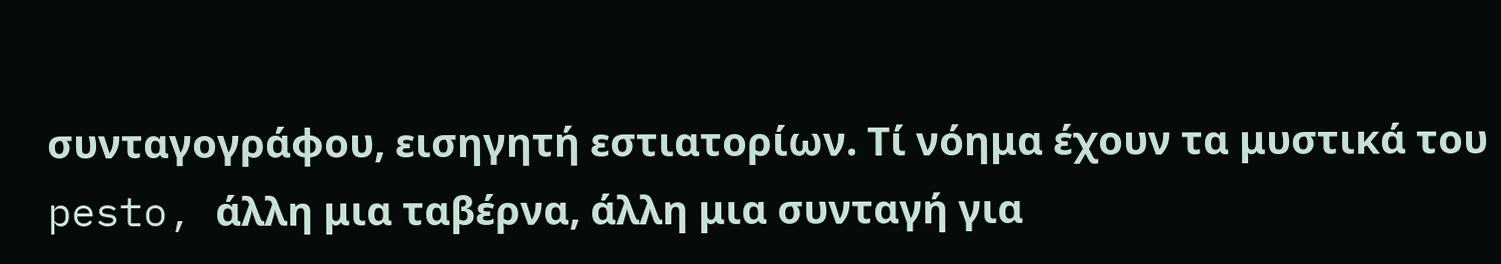συνταγογράφου, εισηγητή εστιατορίων. Τί νόημα έχουν τα μυστικά του pesto, άλλη μια ταβέρνα, άλλη μια συνταγή για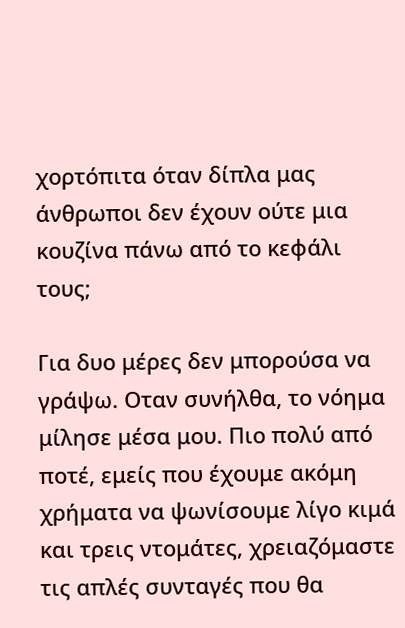χορτόπιτα όταν δίπλα μας άνθρωποι δεν έχουν ούτε μια κουζίνα πάνω από το κεφάλι τους;

Για δυο μέρες δεν μπορούσα να γράψω. Οταν συνήλθα, το νόημα μίλησε μέσα μου. Πιο πολύ από ποτέ, εμείς που έχουμε ακόμη χρήματα να ψωνίσουμε λίγο κιμά και τρεις ντομάτες, χρειαζόμαστε τις απλές συνταγές που θα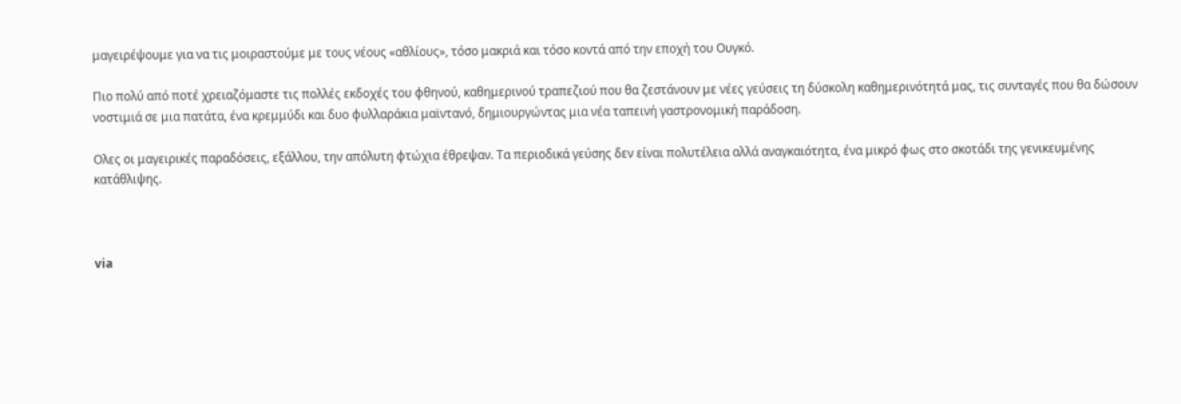μαγειρέψουμε για να τις μοιραστούμε με τους νέους «αθλίους», τόσο μακριά και τόσο κοντά από την εποχή του Ουγκό.

Πιο πολύ από ποτέ χρειαζόμαστε τις πολλές εκδοχές του φθηνού, καθημερινού τραπεζιού που θα ζεστάνουν με νέες γεύσεις τη δύσκολη καθημερινότητά μας, τις συνταγές που θα δώσουν νοστιμιά σε μια πατάτα, ένα κρεμμύδι και δυο φυλλαράκια μαϊντανό, δημιουργώντας μια νέα ταπεινή γαστρονομική παράδοση.

Ολες οι μαγειρικές παραδόσεις, εξάλλου, την απόλυτη φτώχια έθρεψαν. Τα περιοδικά γεύσης δεν είναι πολυτέλεια αλλά αναγκαιότητα, ένα μικρό φως στο σκοτάδι της γενικευμένης κατάθλιψης.



via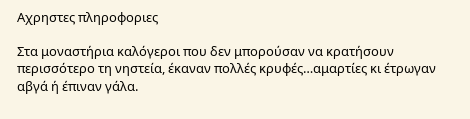Αχρηστες πληροφοριες

Στα μοναστήρια καλόγεροι που δεν μπορούσαν να κρατήσουν περισσότερο τη νηστεία, έκαναν πολλές κρυφές…αμαρτίες κι έτρωγαν αβγά ή έπιναν γάλα.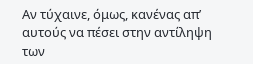Αν τύχαινε, όμως, κανένας απ’ αυτούς να πέσει στην αντίληψη των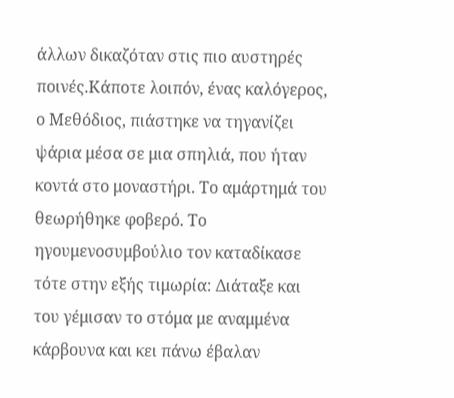άλλων δικαζόταν στις πιο αυστηρές ποινές.Κάποτε λοιπόν, ένας καλόγερος, ο Μεθόδιος, πιάστηκε να τηγανίζει ψάρια μέσα σε μια σπηλιά, που ήταν κοντά στο μοναστήρι. Το αμάρτημά του θεωρήθηκε φοβερό. Το ηγουμενοσυμβούλιο τον καταδίκασε τότε στην εξής τιμωρία: Διάταξε και του γέμισαν το στόμα με αναμμένα κάρβουνα και κει πάνω έβαλαν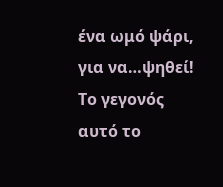ένα ωμό ψάρι, για να…ψηθεί! Το γεγονός αυτό το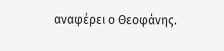αναφέρει ο Θεοφάνης.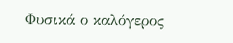Φυσικά ο καλόγερος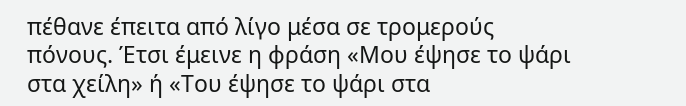πέθανε έπειτα από λίγο μέσα σε τρομερούς πόνους. Έτσι έμεινε η φράση «Μου έψησε το ψάρι στα χείλη» ή «Του έψησε το ψάρι στα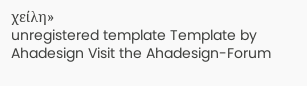χείλη»
unregistered template Template by Ahadesign Visit the Ahadesign-Forum